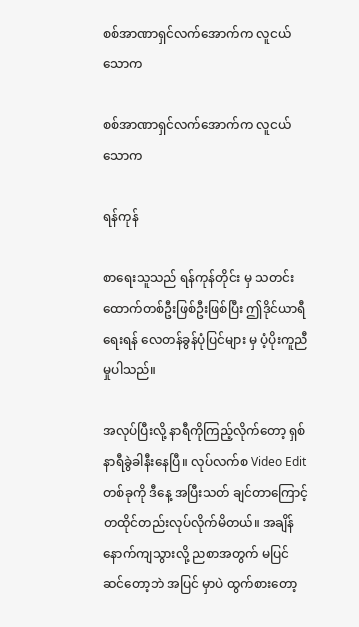စစ်အာဏာရှင်လက်အောက်က လူငယ်သောက

စစ်အာဏာရှင်လက်အောက်က လူငယ်သောက

ရန်ကုန်

စာရေးသူသည် ရန်ကုန်တိုင်း မှ သတင်းထောက်တစ်ဦးဖြစ်ဦးဖြစ်ပြီး ဤဒိုင်ယာရီရေးရန် လေတန်ခွန်ပုံပြင်များ မှ ပံ့ပိုးကူညီမှုပါသည်။

အလုပ်ပြီးလို့ နာရီကိုကြည့်လိုက်တော့ ရှစ်နာရီခွဲခါနီးနေပြီ။ လုပ်လက်စ Video Edit တစ်ခုကို ဒီနေ့ အပြီးသတ် ချင်တာကြောင့် တထိုင်တည်းလုပ်လိုက်မိတယ်။ အချိန်နောက်ကျသွားလို့ ညစာအတွက် မပြင်ဆင်တော့ဘဲ အပြင် မှာပဲ ထွက်စားတော့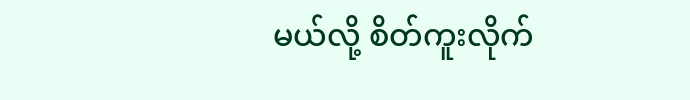မယ်လို့ စိတ်ကူးလိုက်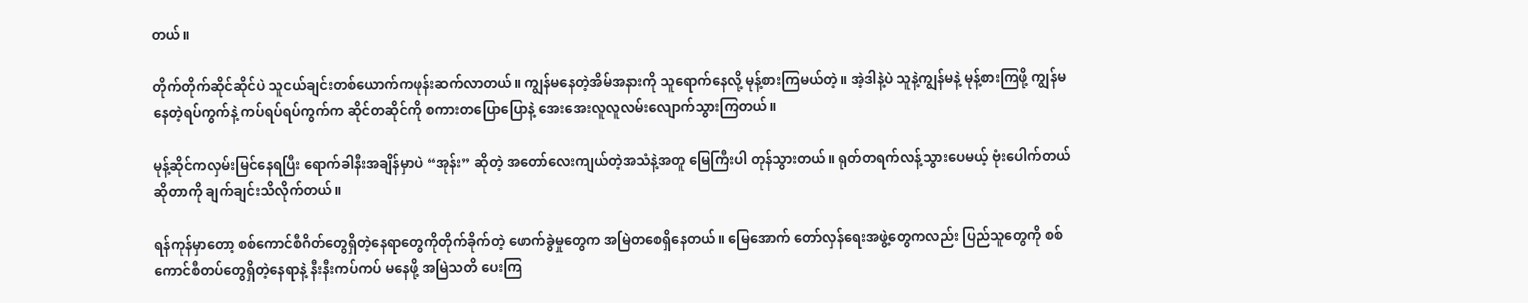တယ်။

တိုက်တိုက်ဆိုင်ဆိုင်ပဲ သူငယ်ချင်းတစ်ယောက်ကဖုန်းဆက်လာတယ်။ ကျွန်မနေတဲ့အိမ်အနားကို သူရောက်နေလို့ မုန့်စားကြမယ်တဲ့။ အဲ့ဒါနဲ့ပဲ သူနဲ့ကျွန်မနဲ့ မုန့်စားကြဖို့ ကျွန်မနေတဲ့ရပ်ကွက်နဲ့ ကပ်ရပ်ရပ်ကွက်က ဆိုင်တဆိုင်ကို စကားတပြောပြောနဲ့ အေးအေးလူလူလမ်းလျောက်သွားကြတယ်။

မုန့်ဆိုင်ကလှမ်းမြင်နေရပြီး ရောက်ခါနီးအချိန်မှာပဲ “အုန်း” ဆိုတဲ့ အတော်လေးကျယ်တဲ့အသံနဲ့အတူ မြေကြီးပါ တုန်သွားတယ်။ ရုတ်တရက်လန့်သွားပေမယ့် ဗုံးပေါက်တယ်ဆိုတာကို ချက်ချင်းသိလိုက်တယ်။

ရန်ကုန်မှာတော့ စစ်ကောင်စီဂိတ်တွေရှိတဲ့နေရာတွေကိုတိုက်ခိုက်တဲ့ ဖောက်ခွဲမှုတွေက အမြဲတစေရှိနေတယ်။ မြေအောက် တော်လှန်ရေးအဖွဲ့တွေကလည်း ပြည်သူတွေကို စစ်ကောင်စီတပ်တွေရှိတဲ့နေရာနဲ့ နီးနီးကပ်ကပ် မနေဖို့ အမြဲသတိ ပေးကြ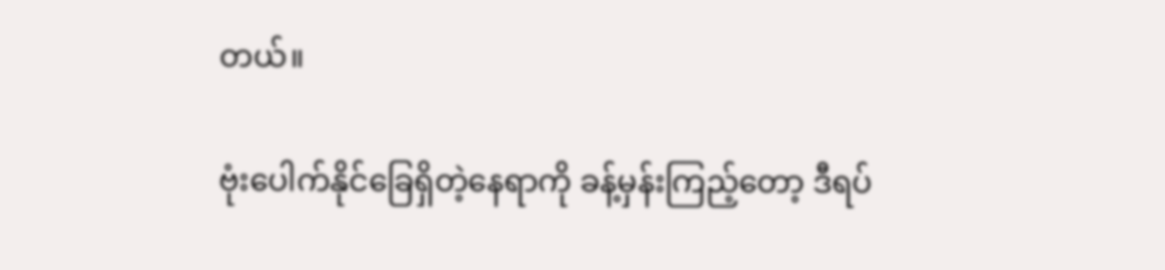တယ်။

ဗုံးပေါက်နိုင်ခြေရှိတဲ့နေရာကို ခန့်မှန်းကြည့်တော့ ဒီရပ်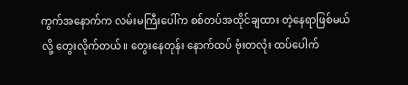ကွက်အနောက်က လမ်းမကြီးပေါ်က စစ်တပ်အထိုင်ချထား တဲ့နေရာဖြစ်မယ်လို့ တွေးလိုက်တယ်။ တွေးနေတုန်း နောက်ထပ် ဗုံးတလုံး ထပ်ပေါက်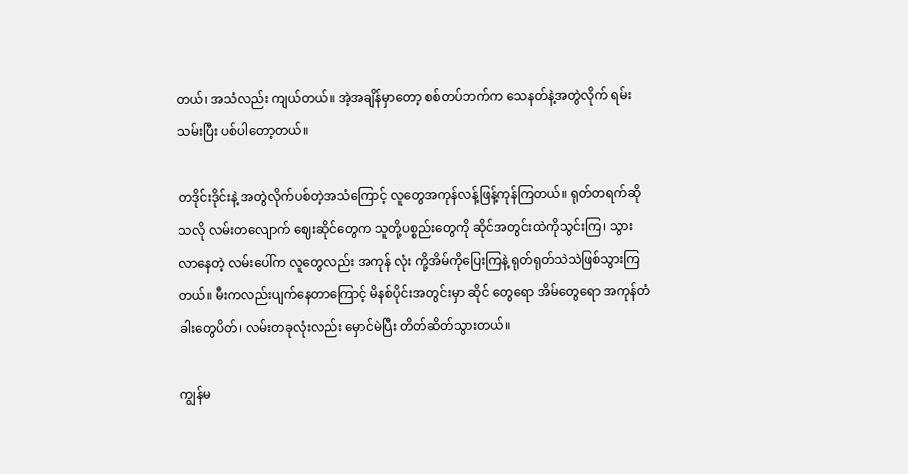တယ်၊ အသံလည်း ကျယ်တယ်။ အဲ့အချိန်မှာတော့ စစ်တပ်ဘက်က သေနတ်နဲ့အတွဲလိုက် ရမ်းသမ်းပြီး ပစ်ပါတော့တယ်။

တဒိုင်းဒိုင်းနဲ့ အတွဲလိုက်ပစ်တဲ့အသံကြောင့် လူတွေအကုန်လန့်ဖြန့်ကုန်ကြတယ်။ ရုတ်တရက်ဆိုသလို လမ်းတလျောက် ဈေးဆိုင်တွေက သူတို့ပစ္စည်းတွေကို ဆိုင်အတွင်းထဲကိုသွင်းကြ၊ သွားလာနေတဲ့ လမ်းပေါ်က လူတွေလည်း အကုန် လုံး ကို့အိမ်ကိုပြေးကြနဲ့ ရုတ်ရုတ်သဲသဲဖြစ်သွားကြတယ်။ မီးကလည်းပျက်နေတာကြောင့် မိနစ်ပိုင်းအတွင်းမှာ ဆိုင် တွေရော အိမ်တွေရော အကုန်တံခါးတွေပိတ်၊ လမ်းတခုလုံးလည်း မှောင်မဲပြီး တိတ်ဆိတ်သွားတယ်။

ကျွန်မ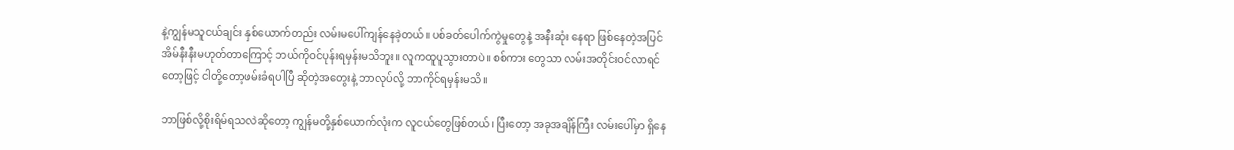နဲ့ကျွန်မသူငယ်ချင်း နှစ်ယောက်တည်း လမ်းမပေါ်ကျန်နေခဲ့တယ်။ ပစ်ခတ်ပေါက်ကွဲမှုတွေနဲ့ အနီးဆုံး နေရာ ဖြစ်နေတဲ့အပြင် အိမ်နီးနီးမဟုတ်တာကြောင့် ဘယ်ကိုဝင်ပုန်းရမှန်းမသိဘူး။ လူကထူပူသွားတာပဲ။ စစ်ကား တွေသာ လမ်းအတိုင်းဝင်လာရင်တော့ဖြင့် ငါတို့တော့ဖမ်းခံရပါပြီ ဆိုတဲ့အတွေးနဲ့ ဘာလုပ်လို့ ဘာကိုင်ရမှန်းမသိ။

ဘာဖြစ်လို့စိုးရိမ်ရသလဲဆိုတော့ ကျွန်မတို့နှစ်ယောက်လုံးက လူငယ်တွေဖြစ်တယ်၊ ပြီးတော့ အခုအချိန်ကြီး လမ်းပေါ်မှာ ရှိနေ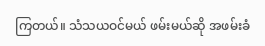ကြတယ်။ သံသယဝင်မယ် ဖမ်းမယ်ဆို အဖမ်းခံ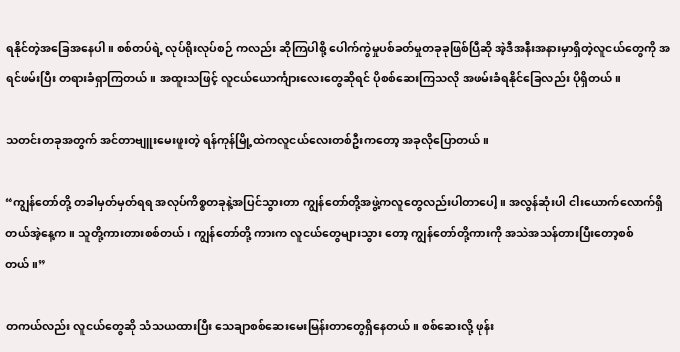ရနိုင်တဲ့အခြေအနေပါ။ စစ်တပ်ရဲ့ လုပ်ရိုးလုပ်စဉ် ကလည်း ဆိုကြပါစို့ ပေါက်ကွဲမှုပစ်ခတ်မှုတခုခုဖြစ်ပြီဆို အဲ့ဒီအနီးအနားမှာရှိတဲ့လူငယ်တွေကို အရင်ဖမ်းပြီး တရားခံရှာကြတယ်။ အထူးသဖြင့် လူငယ်ယောင်္ကျားလေးတွေဆိုရင် ပိုစစ်ဆေးကြသလို အဖမ်းခံရနိုင်ခြေလည်း ပိုရှိတယ်။

သတင်းတခုအတွက် အင်တာဗျူးမေးဖူးတဲ့ ရန်ကုန်မြို့ထဲကလူငယ်လေးတစ်ဦးကတော့ အခုလိုပြောတယ်။

“ကျွန်တော်တို့ တခါမှတ်မှတ်ရရ အလုပ်ကိစ္စတခုနဲ့အပြင်သွားတာ ကျွန်တော်တို့အဖွဲ့ကလူတွေလည်းပါတာပေါ့။ အလွန်ဆုံးပါ ငါးယောက်လောက်ရှိတယ်အဲ့နေ့က။ သူတို့ကားတားစစ်တယ်၊ ကျွန်တော်တို့ ကားက လူငယ်တွေများသွား တော့ ကျွန်တော်တို့ကားကို အသဲအသန်တားပြီးတော့စစ်တယ်။”

တကယ်လည်း လူငယ်တွေဆို သံသယထားပြီး သေချာစစ်ဆေးမေးမြန်းတာတွေရှိနေတယ်။ စစ်ဆေးလို့ ဖုန်း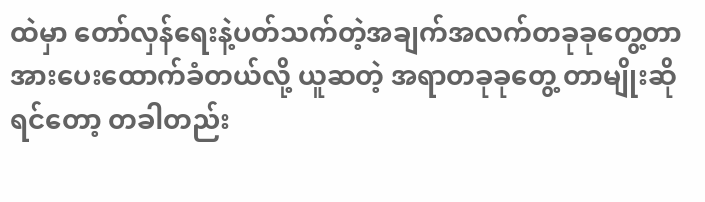ထဲမှာ တော်လှန်ရေးနဲ့ပတ်သက်တဲ့အချက်အလက်တခုခုတွေ့တာ အားပေးထောက်ခံတယ်လို့ ယူဆတဲ့ အရာတခုခုတွေ့ တာမျိုးဆိုရင်တော့ တခါတည်း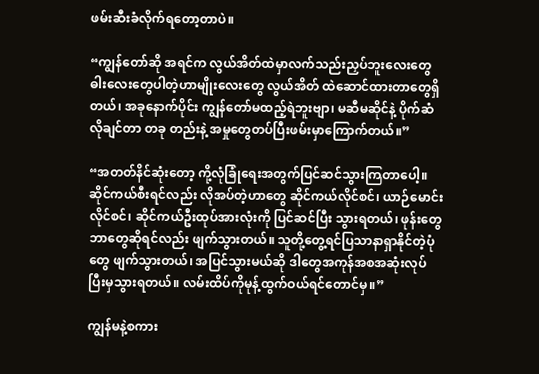ဖမ်းဆီးခံလိုက်ရတော့တာပဲ။

“ကျွန်တော်ဆို အရင်က လွယ်အိတ်ထဲမှာလက်သည်းညှပ်ဘူးလေးတွေ ဓါးလေးတွေပါတဲ့ဟာမျိုးလေးတွေ လွယ်အိတ် ထဲဆောင်ထားတာတွေရှိတယ်၊ အခုနောက်ပိုင်း ကျွန်တော်မထည့်ရဲဘူးဗျာ၊ မဆီမဆိုင်နဲ့ ပိုက်ဆံလိုချင်တာ တခု တည်းနဲ့ အမှုတွေတပ်ပြီးဖမ်းမှာကြောက်တယ်။”

“အတတ်နိင်ဆုံးတော့ ကို့လုံခြုံရေးအတွက်ပြင်ဆင်သွားကြတာပေါ့။ ဆိုင်ကယ်စီးရင်လည်း လိုအပ်တဲ့ဟာတွေ ဆိုင်ကယ်လိုင်စင်၊ ယာဉ်မောင်းလိုင်စင်၊ ဆိုင်ကယ်ဦးထုပ်အားလုံးကို ပြင်ဆင်ပြီး သွားရတယ်၊ ဖုန်းတွေဘာတွေဆိုရင်လည်း ဖျက်သွားတယ်။ သူတို့တွေ့ရင်ပြသာနာရှာနိုင်တဲ့ပုံတွေ ဖျက်သွားတယ်၊ အပြင်သွားမယ်ဆို ဒါတွေအကုန်အစအဆုံးလုပ်ပြီးမှသွားရတယ်။ လမ်းထိပ်ကိုမုန့်ထွက်ဝယ်ရင်တောင်မှ။”

ကျွန်မနဲ့စကား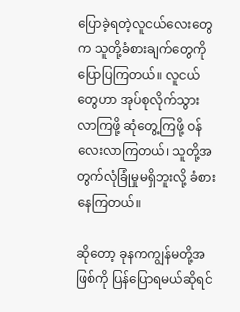ပြောခဲ့ရတဲ့လူငယ်လေးတွေက သူတို့ခံစားချက်တွေကို ပြောပြကြတယ်။ လူငယ်တွေဟာ အုပ်စုလိုက်သွားလာကြဖို့ ဆုံတွေ့ကြဖို့ ဝန်လေးလာကြတယ်၊ သူတို့အတွက်လုံခြုံမှုမရှိဘူးလို့ ခံစားနေကြတယ်။

ဆိုတော့ ခုနကကျွန်မတို့အဖြစ်ကို ပြန်ပြောရမယ်ဆိုရင်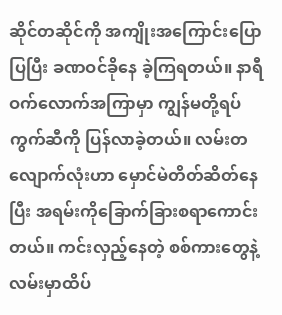ဆိုင်တဆိုင်ကို အကျိုးအကြောင်းပြောပြပြီး ခဏဝင်ခိုနေ ခဲ့ကြရတယ်။ နာရီဝက်လောက်အကြာမှာ ကျွန်မတို့ရပ်ကွက်ဆီကို ပြန်လာခဲ့တယ်။ လမ်းတလျောက်လုံးဟာ မှောင်မဲတိတ်ဆိတ်နေပြီး အရမ်းကိုခြောက်ခြားစရာကောင်းတယ်။ ကင်းလှည့်နေတဲ့ စစ်ကားတွေနဲ့ လမ်းမှာထိပ်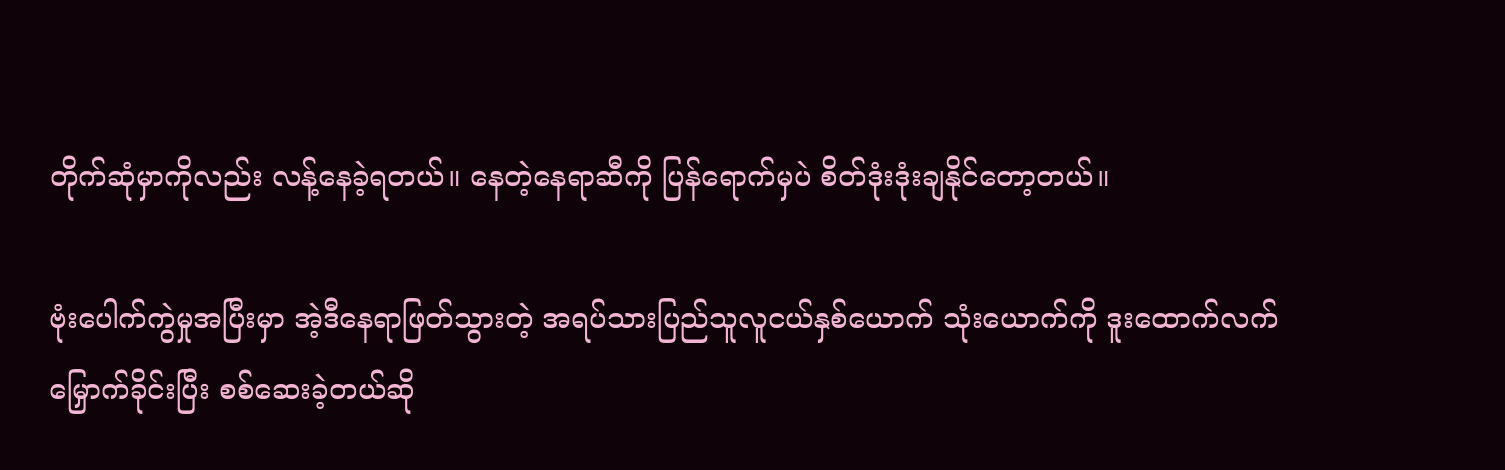တိုက်ဆုံမှာကိုလည်း လန့်နေခဲ့ရတယ်။ နေတဲ့နေရာဆီကို ပြန်ရောက်မှပဲ စိတ်ဒုံးဒုံးချနိုင်တော့တယ်။

ဗုံးပေါက်ကွဲမှုအပြီးမှာ အဲ့ဒီနေရာဖြတ်သွားတဲ့ အရပ်သားပြည်သူလူငယ်နှစ်ယောက် သုံးယောက်ကို ဒူးထောက်လက်မြှောက်ခိုင်းပြီး စစ်ဆေးခဲ့တယ်ဆို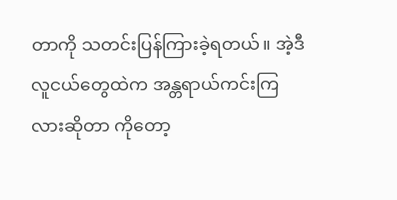တာကို သတင်းပြန်ကြားခဲ့ရတယ်။ အဲ့ဒီလူငယ်တွေထဲက အန္တရာယ်ကင်းကြလားဆိုတာ ကိုတော့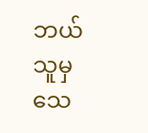ဘယ်သူမှ သေ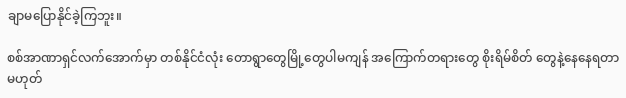ချာမပြောနိုင်ခဲ့ကြဘူး။

စစ်အာဏာရှင်လက်အောက်မှာ တစ်နိုင်ငံလုံး တောရွာတွေမြို့တွေပါမကျန် အကြောက်တရားတွေ စိုးရိမ်စိတ် တွေနဲ့နေနေရတာ မဟုတ်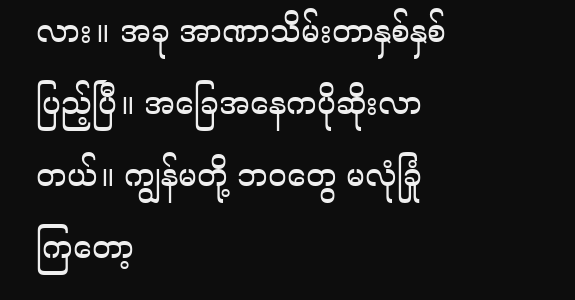လား။ အခု အာဏာသိမ်းတာနှစ်နှစ်ပြည့်ပြီ။ အခြေအနေကပိုဆိုးလာတယ်။ ကျွန်မတို့ ဘဝတွေ မလုံခြုံကြတော့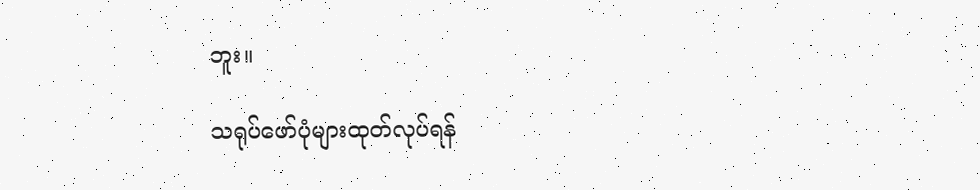ဘူး။

သရုပ်ဖော်ပုံများထုတ်လုပ်ရန်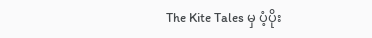The Kite Tales မှ ပံ့ပိုး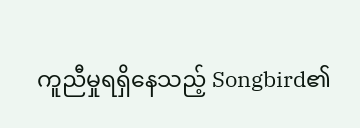ကူညီမှုရရှိနေသည့် Songbird၏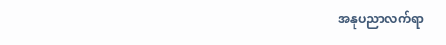အနုပညာလက်ရာ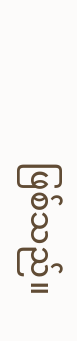ဖြစ်သည်။